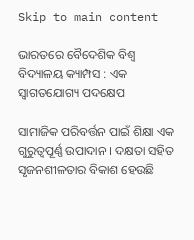Skip to main content

ଭାରତରେ ବୈଦେଶିକ ବିଶ୍ବ ବିଦ୍ୟାଳୟ କ୍ୟାମ୍ପସ : ଏକ ସ୍ବାଗତଯୋଗ୍ୟ ପଦକ୍ଷେପ

ସାମାଜିକ ପରିବର୍ତ୍ତନ ପାଇଁ ଶିକ୍ଷା ଏକ ଗୁରୁତ୍ୱପୂର୍ଣ୍ଣ ଉପାଦାନ । ଦକ୍ଷତା ସହିତ ସୃଜନଶୀଳତାର ବିକାଶ ହେଉଛି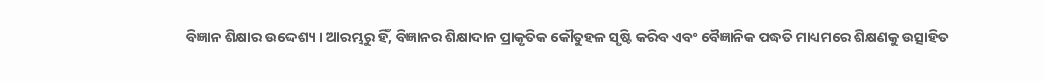ବିଜ୍ଞାନ ଶିକ୍ଷାର ଉଦ୍ଦେଶ୍ୟ । ଆରମ୍ଭରୁ ହିଁ, ବିଜ୍ଞାନର ଶିକ୍ଷାଦାନ ପ୍ରାକୃତିକ କୌତୁହଳ ସୃଷ୍ଟି କରିବ ଏବଂ ବୈଜ୍ଞାନିକ ପଦ୍ଧତି ମାଧ୍ୟମରେ ଶିକ୍ଷଣକୁ ଉତ୍ସାହିତ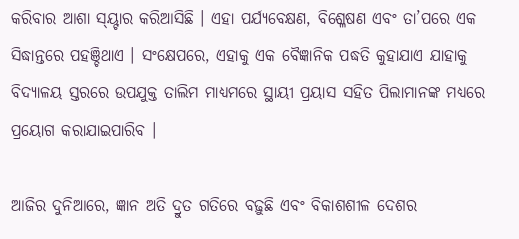କରିବାର ଆଶା ସ୍ୟ୍ଚାର କରିଆସିଛି । ଏହା ପର୍ଯ୍ୟବେକ୍ଷଣ, ବିଶ୍ଳେଷଣ ଏବଂ ତା’ପରେ ଏକ ସିଦ୍ଧାନ୍ତରେ ପହଞ୍ଚିଥାଏ । ସଂକ୍ଷେପରେ, ଏହାକୁ ଏକ ବୈଜ୍ଞାନିକ ପଦ୍ଧତି କୁହାଯାଏ ଯାହାକୁ ବିଦ୍ୟାଳୟ ସ୍ତରରେ ଉପଯୁକ୍ତ ତାଲିମ ମାଧ୍ୟମରେ ସ୍ଥାୟୀ ପ୍ରୟାସ ସହିତ ପିଲାମାନଙ୍କ ମଧ୍ୟରେ ପ୍ରୟୋଗ କରାଯାଇପାରିବ ।

ଆଜିର ଦୁନିଆରେ, ଜ୍ଞାନ ଅତି ଦ୍ରୁତ ଗତିରେ ବଢ଼ୁଛି ଏବଂ ବିକାଶଶୀଳ ଦେଶର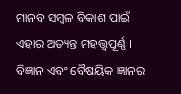ମାନବ ସମ୍ବଳ ବିକାଶ ପାଇଁ ଏହାର ଅତ୍ୟନ୍ତ ମହତ୍ତ୍ବପୂର୍ଣ୍ଣ । ବିଜ୍ଞାନ ଏବଂ ବୈଷୟିକ ଜ୍ଞାନର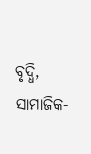ବୃଦ୍ଧି, ସାମାଜିକ-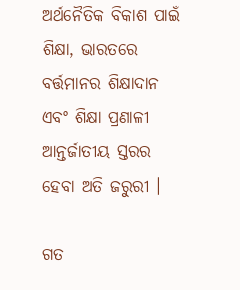ଅର୍ଥନୈତିକ ବିକାଶ ପାଇଁ ଶିକ୍ଷା, ଭାରତରେ ବର୍ତ୍ତମାନର ଶିକ୍ଷାଦାନ ଏବଂ ଶିକ୍ଷା ପ୍ରଣାଳୀ ଆନ୍ତର୍ଜାତୀୟ ସ୍ତରର ହେବା ଅତି ଜରୁରୀ ।

ଗତ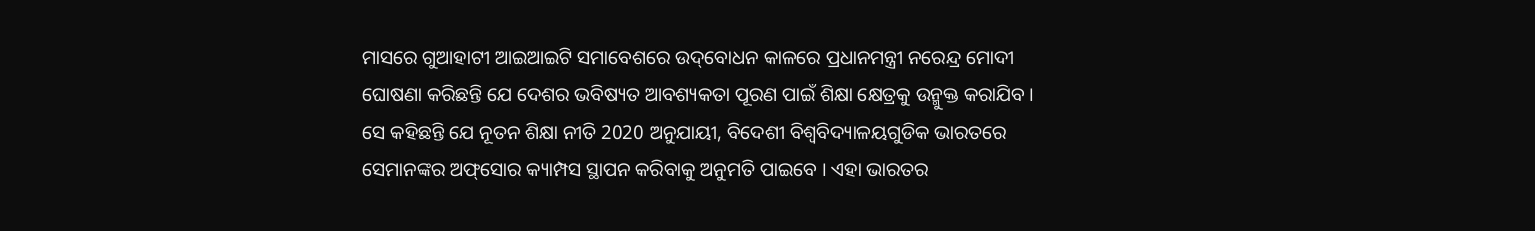ମାସରେ ଗୁଆହାଟୀ ଆଇଆଇଟି ସମାବେଶରେ ଉଦ୍‌ବୋଧନ କାଳରେ ପ୍ରଧାନମନ୍ତ୍ରୀ ନରେନ୍ଦ୍ର ମୋଦୀ ଘୋଷଣା କରିଛନ୍ତି ଯେ ଦେଶର ଭବିଷ୍ୟତ ଆବଶ୍ୟକତା ପୂରଣ ପାଇଁ ଶିକ୍ଷା କ୍ଷେତ୍ରକୁ ଉନ୍ମୁକ୍ତ କରାଯିବ । ସେ କହିଛନ୍ତି ଯେ ନୂତନ ଶିକ୍ଷା ନୀତି 2020 ଅନୁଯାୟୀ, ବିଦେଶୀ ବିଶ୍ୱବିଦ୍ୟାଳୟଗୁଡିକ ଭାରତରେ ସେମାନଙ୍କର ଅଫ୍‌ସୋର କ୍ୟାମ୍ପସ ସ୍ଥାପନ କରିବାକୁ ଅନୁମତି ପାଇବେ । ଏହା ଭାରତର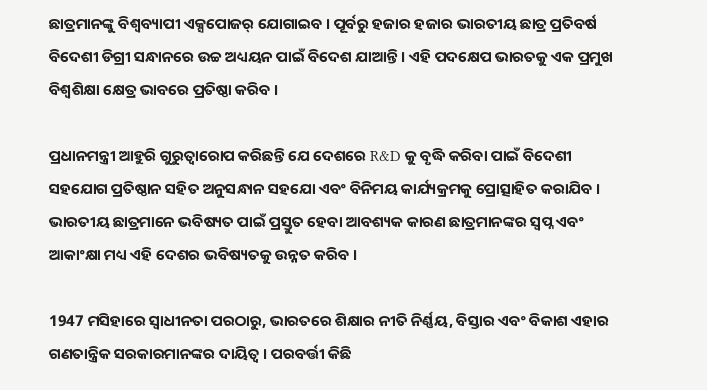ଛାତ୍ରମାନଙ୍କୁ ବିଶ୍ୱବ୍ୟାପୀ ଏକ୍ସପୋଜର୍ ଯୋଗାଇବ । ପୂର୍ବରୁ ହଜାର ହଜାର ଭାରତୀୟ ଛାତ୍ର ପ୍ରତିବର୍ଷ ବିଦେଶୀ ଡିଗ୍ରୀ ସନ୍ଧାନରେ ଉଚ୍ଚ ଅଧ୍ୟୟନ ପାଇଁ ବିଦେଶ ଯାଆନ୍ତି । ଏହି ପଦକ୍ଷେପ ଭାରତକୁ ଏକ ପ୍ରମୁଖ ବିଶ୍ୱଶିକ୍ଷା କ୍ଷେତ୍ର ଭାବରେ ପ୍ରତିଷ୍ଠା କରିବ ।

ପ୍ରଧାନମନ୍ତ୍ରୀ ଆହୁରି ଗୁରୁତ୍ୱାରୋପ କରିଛନ୍ତି ଯେ ଦେଶରେ R&D କୁ ବୃଦ୍ଧି କରିବା ପାଇଁ ବିଦେଶୀ ସହଯୋଗ ପ୍ରତିଷ୍ଠାନ ସହିତ ଅନୁସନ୍ଧାନ ସହଯୋ ଏବଂ ବିନିମୟ କାର୍ଯ୍ୟକ୍ରମକୁ ପ୍ରୋତ୍ସାହିତ କରାଯିବ । ଭାରତୀୟ ଛାତ୍ରମାନେ ଭବିଷ୍ୟତ ପାଇଁ ପ୍ରସ୍ତୁତ ହେବା ଆବଶ୍ୟକ କାରଣ ଛାତ୍ରମାନଙ୍କର ସ୍ୱପ୍ନ ଏବଂ ଆକାଂକ୍ଷା ମଧ୍ୟ ଏହି ଦେଶର ଭବିଷ୍ୟତକୁ ଉନ୍ନତ କରିବ ।

1947 ମସିହାରେ ସ୍ବାଧୀନତା ପରଠାରୁ, ଭାରତରେ ଶିକ୍ଷାର ନୀତି ନିର୍ଣ୍ଣୟ, ବିସ୍ତାର ଏବଂ ବିକାଶ ଏହାର ଗଣତାନ୍ତ୍ରିକ ସରକାରମାନଙ୍କର ଦାୟିତ୍ବ । ପରବର୍ତ୍ତୀ କିଛି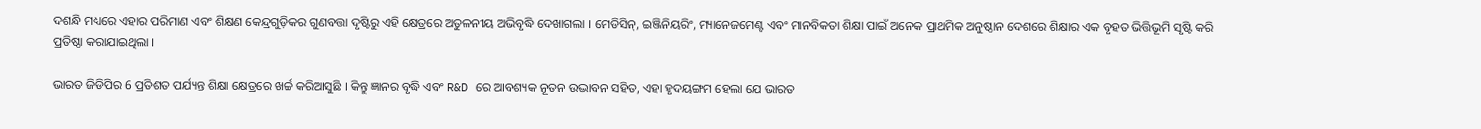ଦଶନ୍ଧି ମଧ୍ୟରେ ଏହାର ପରିମାଣ ଏବଂ ଶିକ୍ଷଣ କେନ୍ଦ୍ରଗୁଡ଼ିକର ଗୁଣବତ୍ତା ଦୃଷ୍ଟିରୁ ଏହି କ୍ଷେତ୍ରରେ ଅତୁଳନୀୟ ଅଭିବୃଦ୍ଧି ଦେଖାଗଲା । ମେଡିସିନ୍, ଇଞ୍ଜିନିୟରିଂ, ମ୍ୟାନେଜମେଣ୍ଟ ଏବଂ ମାନବିକତା ଶିକ୍ଷା ପାଇଁ ଅନେକ ପ୍ରାଥମିକ ଅନୁଷ୍ଠାନ ଦେଶରେ ଶିକ୍ଷାର ଏକ ବୃହତ ଭିତ୍ତିଭୂମି ସୃଷ୍ଟି କରି ପ୍ରତିଷ୍ଠା କରାଯାଇଥିଲା ।

ଭାରତ ଜିଡିପିର 6 ପ୍ରତିଶତ ପର୍ଯ୍ୟନ୍ତ ଶିକ୍ଷା କ୍ଷେତ୍ରରେ ଖର୍ଚ୍ଚ କରିଆସୁଛି । କିନ୍ତୁ ଜ୍ଞାନର ବୃଦ୍ଧି ଏବଂ R&D ରେ ଆବଶ୍ୟକ ନୂତନ ଉଦ୍ଭାବନ ସହିତ, ଏହା ହୃଦୟଙ୍ଗମ ହେଲା ଯେ ଭାରତ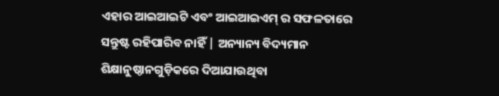ଏହାର ଆଇଆଇଟି ଏବଂ ଆଇଆଇଏମ୍ ର ସଫଳତାରେ ସନ୍ତୁଷ୍ଟ ରହିପାରିବ ନାହିଁ | ଅନ୍ୟାନ୍ୟ ବିଦ୍ୟମାନ ଶିକ୍ଷାନୁଷ୍ଠାନଗୁଡ଼ିକରେ ଦିଆଯାଉଥିବା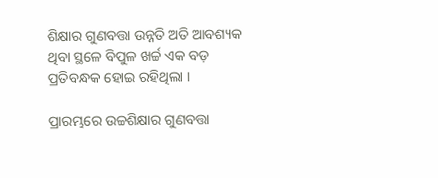ଶିକ୍ଷାର ଗୁଣବତ୍ତା ଉନ୍ନତି ଅତି ଆବଶ୍ୟକ ଥିବା ସ୍ଥଳେ ବିପୁଳ ଖର୍ଚ୍ଚ ଏକ ବଡ଼ ପ୍ରତିବନ୍ଧକ ହୋଇ ରହିଥିଲା ।

ପ୍ରାରମ୍ଭରେ ଉଚ୍ଚଶିକ୍ଷାର ଗୁଣବତ୍ତା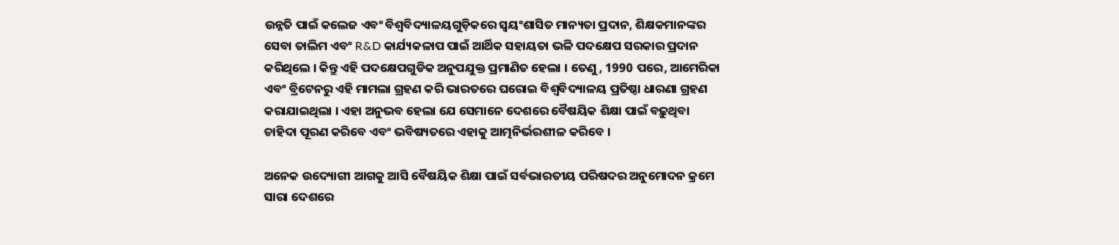ଉନ୍ନତି ପାଇଁ କଲେଜ ଏବଂ ବିଶ୍ୱବିଦ୍ୟାଳୟଗୁଡ଼ିକରେ ସ୍ୱୟଂଶାସିତ ମାନ୍ୟତା ପ୍ରଦାନ, ଶିକ୍ଷକମାନଙ୍କର ସେବା ତାଲିମ ଏବଂ R&D କାର୍ଯ୍ୟକଳାପ ପାଇଁ ଆର୍ଥିକ ସହାୟତା ଭଳି ପଦକ୍ଷେପ ସରକାର ପ୍ରଦାନ କରିଥିଲେ । କିନ୍ତୁ ଏହି ପଦକ୍ଷେପଗୁଡିକ ଅନୁପଯୁକ୍ତ ପ୍ରମାଣିତ ହେଲା । ତେଣୁ, 1990 ପରେ, ଆମେରିକା ଏବଂ ବ୍ରିଟେନରୁ ଏହି ମାମଲା ଗ୍ରହଣ କରି ଭାରତରେ ଘରୋଇ ବିଶ୍ୱବିଦ୍ୟାଳୟ ପ୍ରତିଷ୍ଠା ଧାରଣା ଗ୍ରହଣ କରାଯାଇଥିଲା । ଏହା ଅନୁଭବ ହେଲା ଯେ ସେମାନେ ଦେଶରେ ବୈଷୟିକ ଶିକ୍ଷା ପାଇଁ ବଢ଼ୁଥିବା ଚାହିଦା ପୂରଣ କରିବେ ଏବଂ ଭବିଷ୍ୟତରେ ଏହାକୁ ଆତ୍ମନିର୍ଭରଶୀଳ କରିବେ ।

ଅନେକ ଉଦ୍ୟୋଗୀ ଆଗକୁ ଆସି ବୈଷୟିକ ଶିକ୍ଷା ପାଇଁ ସର୍ବଭାରତୀୟ ପରିଷଦର ଅନୁମୋଦନ କ୍ରମେ ସାରା ଦେଶରେ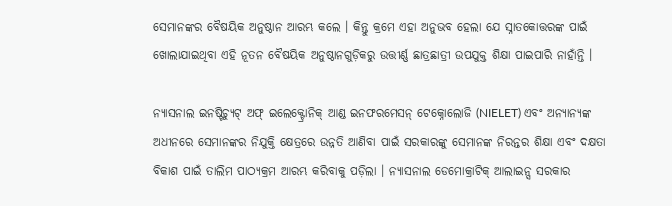ସେମାନଙ୍କର ବୈଷୟିକ ଅନୁଷ୍ଠାନ ଆରମ୍ଭ କଲେ । କିନ୍ତୁ କ୍ରମେ ଏହା ଅନୁଭବ ହେଲା ଯେ ସ୍ନାତକୋତ୍ତରଙ୍କ ପାଇଁ ଖୋଲାଯାଇଥିବା ଏହି ନୂତନ ବୈଷୟିକ ଅନୁଷ୍ଠାନଗୁଡ଼ିକରୁ ଉତ୍ତୀର୍ଣ୍ଣ ଛାତ୍ରଛାତ୍ରୀ ଉପଯୁକ୍ତ ଶିକ୍ଷା ପାଇପାରି ନାହାଁନ୍ତି ।

ନ୍ୟାସନାଲ ଇନଷ୍ଟିଚ୍ୟୁଟ୍ ଅଫ୍ ଇଲେକ୍ଟ୍ରୋନିକ୍ ଆଣ୍ଡ ଇନଫରମେସନ୍ ଟେକ୍ନୋଲୋଜି (NIELET) ଏବଂ ଅନ୍ୟାନ୍ୟଙ୍କ ଅଧୀନରେ ସେମାନଙ୍କର ନିଯୁକ୍ତି କ୍ଷେତ୍ରରେ ଉନ୍ନତି ଆଣିବା ପାଇଁ ସରକାରଙ୍କୁ ସେମାନଙ୍କ ନିରନ୍ତର ଶିକ୍ଷା ଏବଂ ଦକ୍ଷତା ବିକାଶ ପାଇଁ ତାଲିମ ପାଠ୍ୟକ୍ରମ ଆରମ୍ଭ କରିବାକୁ ପଡ଼ିଲା । ନ୍ୟାସନାଲ ଡେମୋକ୍ରାଟିକ୍ ଆଲାଇନ୍ସ ସରକାର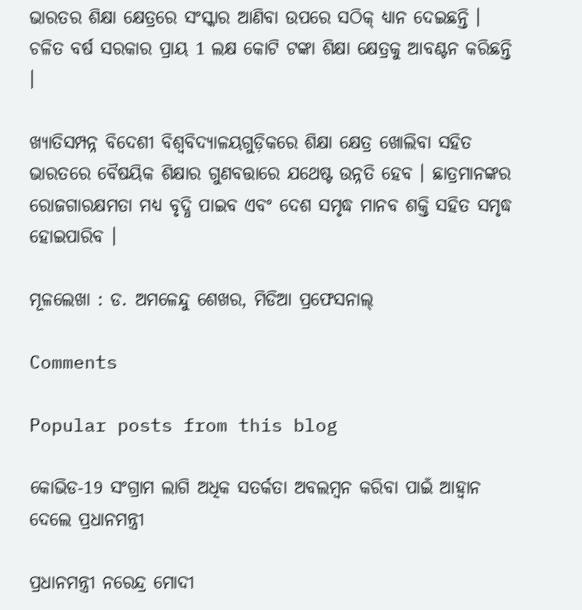ଭାରତର ଶିକ୍ଷା କ୍ଷେତ୍ରରେ ସଂସ୍କାର ଆଣିବା ଉପରେ ସଠିକ୍ ଧ୍ୟାନ ଦେଇଛନ୍ତି । ଚଳିତ ବର୍ଷ ସରକାର ପ୍ରାୟ 1 ଲକ୍ଷ କୋଟି ଟଙ୍କା ଶିକ୍ଷା କ୍ଷେତ୍ରକୁ ଆବଣ୍ଟନ କରିଛନ୍ତି ।

ଖ୍ୟାତିସମ୍ପନ୍ନ ବିଦେଶୀ ବିଶ୍ୱବିଦ୍ୟାଳୟଗୁଡ଼ିକରେ ଶିକ୍ଷା କ୍ଷେତ୍ର ଖୋଲିବା ସହିତ ଭାରତରେ ବୈଷୟିକ ଶିକ୍ଷାର ଗୁଣବତ୍ତାରେ ଯଥେଷ୍ଟ ଉନ୍ନତି ହେବ । ଛାତ୍ରମାନଙ୍କର ରୋଜଗାରକ୍ଷମତା ମଧ୍ୟ ବୃଦ୍ଧି ପାଇବ ଏବଂ ଦେଶ ସମୃଦ୍ଧ ମାନବ ଶକ୍ତି ସହିତ ସମୃଦ୍ଧ ହୋଇପାରିବ ।

ମୂଳଲେଖା : ଡ. ଅମଳେନ୍ଦୁ ଶେଖର, ମିଡିଆ ପ୍ରଫେସନାଲ୍

Comments

Popular posts from this blog

କୋଭିଡ-19 ସଂଗ୍ରାମ ଲାଗି ଅଧିକ ସତର୍କତା ଅବଲମ୍ବନ କରିବା ପାଇଁ ଆହ୍ଵାନ ଦେଲେ ପ୍ରଧାନମନ୍ତ୍ରୀ

ପ୍ରଧାନମନ୍ତ୍ରୀ ନରେନ୍ଦ୍ର ମୋଦୀ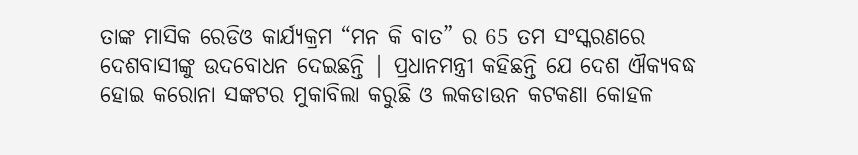ତାଙ୍କ ମାସିକ ରେଡିଓ କାର୍ଯ୍ୟକ୍ରମ “ମନ କି ବାତ” ର 65 ତମ ସଂସ୍କରଣରେ ଦେଶବାସୀଙ୍କୁ ଉଦବୋଧନ ଦେଇଛନ୍ତି | ପ୍ରଧାନମନ୍ତ୍ରୀ କହିଛନ୍ତି ଯେ ଦେଶ ଐକ୍ୟବଦ୍ଧ ହୋଇ କରୋନା ସଙ୍କଟର ମୁକାବିଲା କରୁଛି ଓ ଲକଡାଉନ କଟକଣା କୋହଳ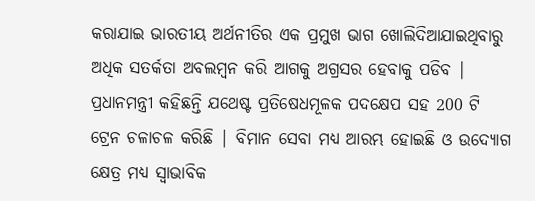କରାଯାଇ ଭାରତୀୟ ଅର୍ଥନୀତିର ଏକ ପ୍ରମୁଖ ଭାଗ ଖୋଲିଦିଆଯାଇଥିବାରୁ ଅଧିକ ସତର୍କତା ଅବଲମ୍ବନ କରି ଆଗକୁ ଅଗ୍ରସର ହେବାକୁ ପଡିବ | ପ୍ରଧାନମନ୍ତ୍ରୀ କହିଛନ୍ତି ଯଥେଷ୍ଟ ପ୍ରତିଷେଧମୂଳକ ପଦକ୍ଷେପ ସହ 200 ଟି ଟ୍ରେନ ଚଳାଚଳ କରିଛି | ବିମାନ ସେବା ମଧ୍ୟ ଆରମ୍ଭ ହୋଇଛି ଓ ଉଦ୍ୟୋଗ କ୍ଷେତ୍ର ମଧ୍ୟ ସ୍ଵାଭାବିକ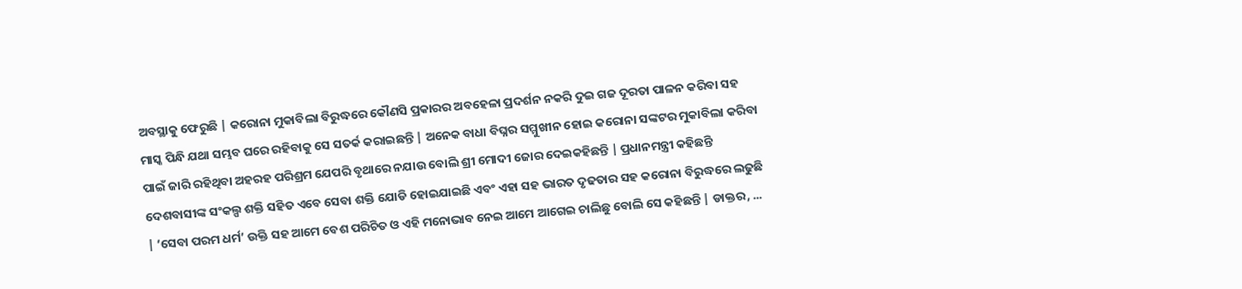ଅବସ୍ଥାକୁ ଫେରୁଛି | କରୋନା ମୁକାବିଲା ବିରୁଦ୍ଧରେ କୌଣସି ପ୍ରକାରର ଅବହେଳା ପ୍ରଦର୍ଶନ ନକରି ଦୁଇ ଗଜ ଦୂରତା ପାଳନ କରିବା ସହ ମାସ୍କ ପିନ୍ଧି ଯଥା ସମ୍ଭବ ଘରେ ରହିବାକୁ ସେ ସତର୍କ କରାଇଛନ୍ତି | ଅନେକ ବାଧା ବିଘ୍ନର ସମ୍ମୁଖୀନ ହୋଇ କରୋନା ସଙ୍କଟର ମୁକାବିଲା କରିବା ପାଇଁ ଜାରି ରହିଥିବା ଅହରହ ପରିଶ୍ରମ ଯେପରି ବୃଥାରେ ନଯାଉ ବୋଲି ଶ୍ରୀ ମୋଦୀ ଜୋର ଦେଇକହିଛନ୍ତି | ପ୍ରଧାନମନ୍ତ୍ରୀ କହିଛନ୍ତି ଦେଶବାସୀଙ୍କ ସଂକଲ୍ପ ଶକ୍ତି ସହିତ ଏବେ ସେବା ଶକ୍ତି ଯୋଡି ହୋଇଯାଇଛି ଏବଂ ଏହା ସହ ଭାରତ ଦୃଢତାର ସହ କରୋନା ବିରୁଦ୍ଧରେ ଲଢୁଛି | ‘ସେବା ପରମ ଧର୍ମ’ ଉକ୍ତି ସହ ଆମେ ବେଶ ପରିଚିତ ଓ ଏହି ମନୋଭାବ ନେଇ ଆମେ ଆଗେଇ ଚାଲିଛୁ ବୋଲି ସେ କହିଛନ୍ତି | ଡାକ୍ତର, ...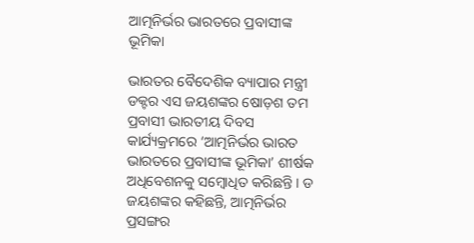ଆତ୍ମନିର୍ଭର ଭାରତରେ ପ୍ରବାସୀଙ୍କ ଭୂମିକା

ଭାରତର ବୈଦେଶିକ ବ୍ୟାପାର ମନ୍ତ୍ରୀ ଡକ୍ଟର ଏସ ଜୟଶଙ୍କର ଷୋଡ଼ଶ ତମ ପ୍ରବାସୀ ଭାରତୀୟ ଦିବସ କାର୍ଯ୍ୟକ୍ରମରେ ‘ଆତ୍ମନିର୍ଭର ଭାରତ ଭାରତରେ ପ୍ରବାସୀଙ୍କ ଭୂମିକା’ ଶୀର୍ଷକ ଅଧିବେଶନକୁ ସମ୍ବୋଧିତ କରିଛନ୍ତି । ଡ ଜୟଶଙ୍କର କହିଛନ୍ତି, ଆତ୍ମନିର୍ଭର ପ୍ରସଙ୍ଗର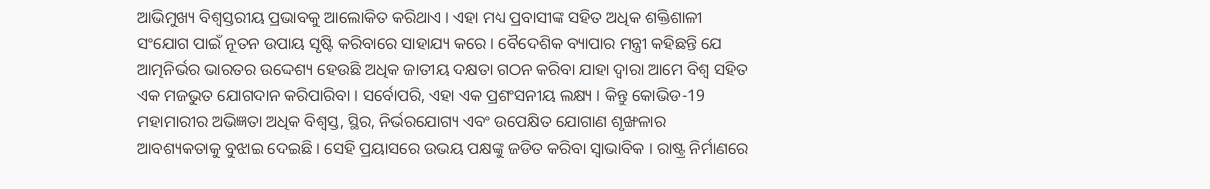ଆଭିମୁଖ୍ୟ ବିଶ୍ୱସ୍ତରୀୟ ପ୍ରଭାବକୁ ଆଲୋକିତ କରିଥାଏ । ଏହା ମଧ୍ୟ ପ୍ରବାସୀଙ୍କ ସହିତ ଅଧିକ ଶକ୍ତିଶାଳୀ ସଂଯୋଗ ପାଇଁ ନୂତନ ଉପାୟ ସୃଷ୍ଟି କରିବାରେ ସାହାଯ୍ୟ କରେ । ବୈଦେଶିକ ବ୍ୟାପାର ମନ୍ତ୍ରୀ କହିଛନ୍ତି ଯେ ଆତ୍ମନିର୍ଭର ଭାରତର ଉଦ୍ଦେଶ୍ୟ ହେଉଛି ଅଧିକ ଜାତୀୟ ଦକ୍ଷତା ଗଠନ କରିବା ଯାହା ଦ୍ବାରା ଆମେ ବିଶ୍ୱ ସହିତ ଏକ ମଜଭୁତ ଯୋଗଦାନ କରିପାରିବା । ସର୍ବୋପରି, ଏହା ଏକ ପ୍ରଶଂସନୀୟ ଲକ୍ଷ୍ୟ । କିନ୍ତୁ କୋଭିଡ-19 ମହାମାରୀର ଅଭିଜ୍ଞତା ଅଧିକ ବିଶ୍ୱସ୍ତ, ସ୍ଥିର, ନିର୍ଭରଯୋଗ୍ୟ ଏବଂ ଉପେକ୍ଷିତ ଯୋଗାଣ ଶୃଙ୍ଖଳାର ଆବଶ୍ୟକତାକୁ ବୁଝାଇ ଦେଇଛି । ସେହି ପ୍ରୟାସରେ ଉଭୟ ପକ୍ଷଙ୍କୁ ଜଡିତ କରିବା ସ୍ୱାଭାବିକ । ରାଷ୍ଟ୍ର ନିର୍ମାଣରେ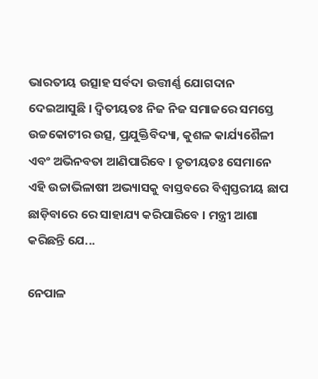ଭାରତୀୟ ଉତ୍ସାହ ସର୍ବଦା ଉତ୍ତୀର୍ଣ୍ଣ ଯୋଗଦାନ ଦେଇଆସୁଛି । ଦ୍ୱିତୀୟତଃ ନିଜ ନିଜ ସମାଜରେ ସମସ୍ତେ ଉଚ୍ଚକୋଟୀର ଉତ୍ସ, ପ୍ରଯୁକ୍ତିବିଦ୍ୟା, କୁଶଳ କାର୍ଯ୍ୟଶୈଳୀ ଏବଂ ଅଭିନବତା ଆଣିପାରିବେ । ତୃତୀୟତଃ ସେମାନେ ଏହି ଉଚ୍ଚାଭିଳାଷୀ ଅଭ୍ୟାସକୁ ବାସ୍ତବରେ ବିଶ୍ୱସ୍ତରୀୟ ଛାପ ଛାଡ଼ିବାରେ ରେ ସାହାଯ୍ୟ କରିପାରିବେ । ମନ୍ତ୍ରୀ ଆଶା କରିଛନ୍ତି ଯେ...

ନେପାଳ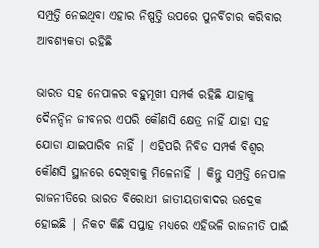ସମ୍ପ୍ରତ୍ତି ନେଇଥିବା ଏହାର ନିଷ୍ପତ୍ତି ଉପରେ ପୁନର୍ବିଚାର କରିବାର ଆବଶ୍ୟକତା ରହିଛି

ଭାରତ ସହ ନେପାଳର ବହୁମୂଖୀ ସମ୍ପର୍କ ରହିଛି ଯାହାକୁ ଦୈନନ୍ଦିନ ଜୀବନର ଏପରି କୌଣସି କ୍ଷେତ୍ର ନାହିଁ ଯାହା ସହ ଯୋଡା ଯାଇପାରିବ ନାହିଁ | ଏହିପରି ନିବିଡ ସମ୍ପର୍କ ବିଶ୍ଵର କୌଣସି ସ୍ଥାନରେ ଦେଖିବାକୁ ମିଳେନାହିଁ | କିନ୍ତୁ ସମ୍ପ୍ରତ୍ତି ନେପାଳ ରାଜନୀତିରେ ଭାରତ ବିରୋଧୀ ଜାତୀୟତାବାଦର ଉଦ୍ରେକ ହୋଇଛି | ନିକଟ କିଛି ସପ୍ତାହ ମଧ୍ୟରେ ଏହିଭଳି ରାଜନୀତି ପାଇଁ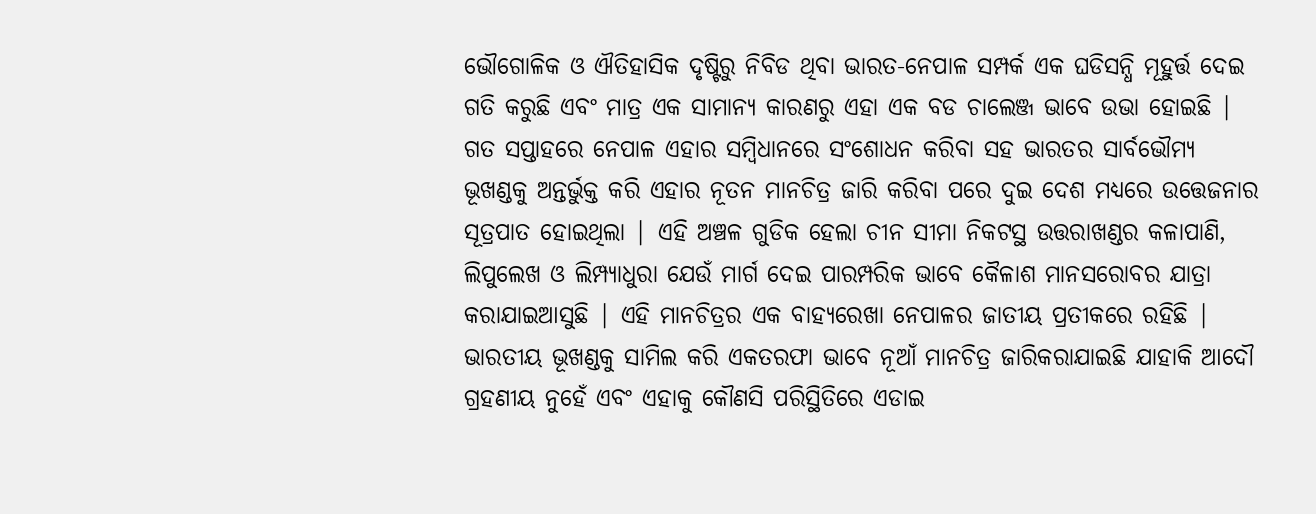ଭୌଗୋଳିକ ଓ ଐତିହାସିକ ଦୃଷ୍ଟିରୁ ନିବିଡ ଥିବା ଭାରତ-ନେପାଳ ସମ୍ପର୍କ ଏକ ଘଡିସନ୍ଧି ମୂହୁର୍ତ୍ତ ଦେଇ ଗତି କରୁଛି ଏବଂ ମାତ୍ର ଏକ ସାମାନ୍ୟ କାରଣରୁ ଏହା ଏକ ବଡ ଚାଲେଞ୍ଜ ଭାବେ ଉଭା ହୋଇଛି | ଗତ ସପ୍ତାହରେ ନେପାଳ ଏହାର ସମ୍ବିଧାନରେ ସଂଶୋଧନ କରିବା ସହ ଭାରତର ସାର୍ବଭୌମ୍ୟ ଭୂଖଣ୍ଡକୁ ଅନ୍ତର୍ଭୁକ୍ତ କରି ଏହାର ନୂତନ ମାନଚିତ୍ର ଜାରି କରିବା ପରେ ଦୁଇ ଦେଶ ମଧ୍ୟରେ ଉତ୍ତେଜନାର ସୂତ୍ରପାତ ହୋଇଥିଲା | ଏହି ଅଞ୍ଚଳ ଗୁଡିକ ହେଲା ଚୀନ ସୀମା ନିକଟସ୍ଥ ଉତ୍ତରାଖଣ୍ଡର କଳାପାଣି, ଲିପୁଲେଖ ଓ ଲିମ୍ପ୍ୟାଧୁରା ଯେଉଁ ମାର୍ଗ ଦେଇ ପାରମ୍ପରିକ ଭାବେ କୈଳାଶ ମାନସରୋବର ଯାତ୍ରା କରାଯାଇଆସୁଛି | ଏହି ମାନଚିତ୍ରର ଏକ ବାହ୍ୟରେଖା ନେପାଳର ଜାତୀୟ ପ୍ରତୀକରେ ରହିଛି | ଭାରତୀୟ ଭୂଖଣ୍ଡକୁ ସାମିଲ କରି ଏକତରଫା ଭାବେ ନୂଆଁ ମାନଚିତ୍ର ଜାରିକରାଯାଇଛି ଯାହାକି ଆଦୌ ଗ୍ରହଣୀୟ ନୁହେଁ ଏବଂ ଏହାକୁ କୌଣସି ପରିସ୍ଥିତିରେ ଏଡାଇ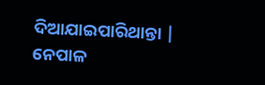ଦିଆଯାଇପାରିଥାନ୍ତା | ନେପାଳ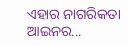ଏହାର ନାଗରିକତା ଆଇନର...